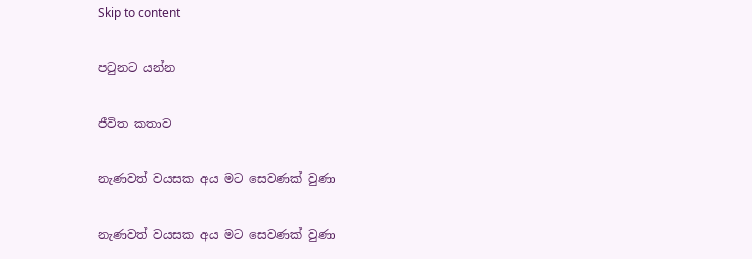Skip to content

පටුනට යන්න

ජීවිත කතාව

නැණවත් වයසක අය මට සෙවණක් වුණා

නැණවත් වයසක අය මට සෙවණක් වුණා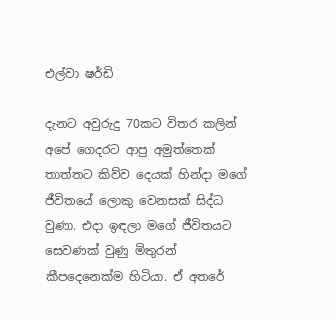එල්වා ෂර්ඩි

දැනට අවුරුදු 70කට විතර කලින් අපේ ගෙදරට ආපු අමුත්තෙක් තාත්තට කිව්ව දෙයක් හින්දා මගේ ජීවිතයේ ලොකු වෙනසක් සිද්ධ වුණා. එදා ඉඳලා මගේ ජීවිතයට සෙවණක් වුණු මිතුරන් කීපදෙනෙක්ම හිටියා. ඒ අතරේ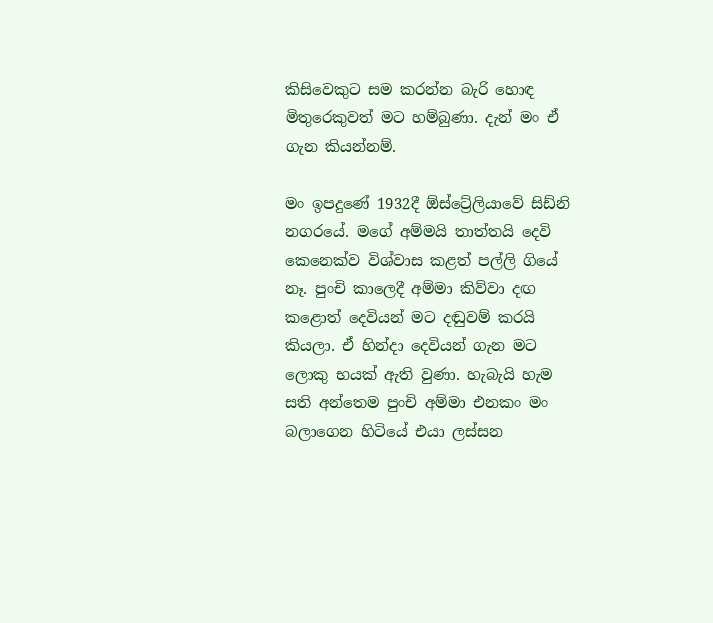කිසිවෙකුට සම කරන්න බැරි හොඳ මිතුරෙකුවත් මට හම්බුණා. දැන් මං ඒ ගැන කියන්නම්.

මං ඉපදුණේ 1932දී ඕස්ට්‍රේලියාවේ සිඩ්නි නගරයේ. මගේ අම්මයි තාත්තයි දෙවි කෙනෙක්ව විශ්වාස කළත් පල්ලි ගියේ නෑ. පුංචි කාලෙදී අම්මා කිව්වා දඟ කළොත් දෙවියන් මට දඬුවම් කරයි කියලා. ඒ හින්දා දෙවියන් ගැන මට ලොකු භයක් ඇති වුණා. හැබැයි හැම සති අන්තෙම පුංචි අම්මා එනකං මං බලාගෙන හිටියේ එයා ලස්සන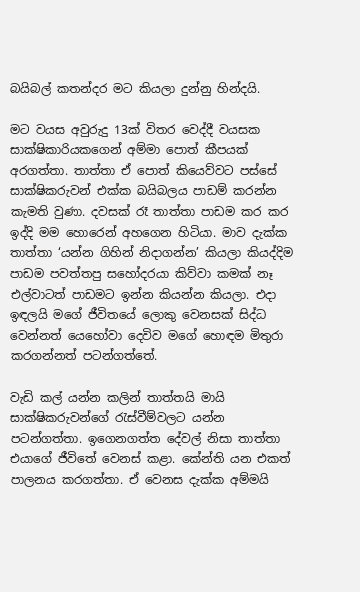බයිබල් කතන්දර මට කියලා දුන්නු හින්දයි.

මට වයස අවුරුදු 13ක් විතර වෙද්දී වයසක සාක්ෂිකාරියකගෙන් අම්මා පොත් කීපයක් අරගත්තා. තාත්තා ඒ පොත් කියෙව්වට පස්සේ සාක්ෂිකරුවන් එක්ක බයිබලය පාඩම් කරන්න කැමති වුණා. දවසක් රෑ තාත්තා පාඩම කර කර ඉද්දි මම හොරෙන් අහගෙන හිටියා. මාව දැක්ක තාත්තා ‘යන්න ගිහින් නිදාගන්න’ කියලා කියද්දිම පාඩම පවත්තපු සහෝදරයා කිව්වා කමක් නෑ එල්වාටත් පාඩමට ඉන්න කියන්න කියලා. එදා ඉඳලයි මගේ ජීවිතයේ ලොකු වෙනසක් සිද්ධ වෙන්නත් යෙහෝවා දෙවිව මගේ හොඳම මිතුරා කරගන්නත් පටන්ගත්තේ.

වැඩි කල් යන්න කලින් තාත්තයි මායි සාක්ෂිකරුවන්ගේ රැස්වීම්වලට යන්න පටන්ගත්තා. ඉගෙනගත්ත දේවල් නිසා තාත්තා එයාගේ ජීවිතේ වෙනස් කළා. කේන්ති යන එකත් පාලනය කරගත්තා. ඒ වෙනස දැක්ක අම්මයි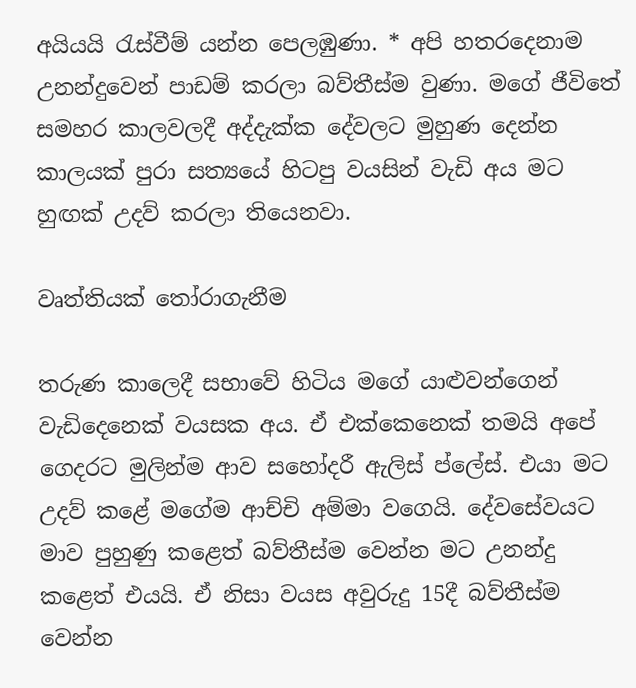අයියයි රැස්වීම් යන්න පෙලඹුණා. * අපි හතරදෙනාම උනන්දුවෙන් පාඩම් කරලා බව්තීස්ම වුණා. මගේ ජීවිතේ සමහර කාලවලදී අද්දැක්ක දේවලට මුහුණ දෙන්න කාලයක් පුරා සත්‍යයේ හිටපු වයසින් වැඩි අය මට හුඟක් උදව් කරලා තියෙනවා.

වෘත්තියක් තෝරාගැනීම

තරුණ කාලෙදී සභාවේ හිටිය මගේ යාළුවන්ගෙන් වැඩිදෙනෙක් වයසක අය. ඒ එක්කෙනෙක් තමයි අපේ ගෙදරට මුලින්ම ආව සහෝදරී ඇලිස් ප්ලේස්. එයා මට උදව් කළේ මගේම ආච්චි අම්මා වගෙයි. දේවසේවයට මාව පුහුණු කළෙත් බව්තීස්ම වෙන්න මට උනන්දු කළෙත් එයයි. ඒ නිසා වයස අවුරුදු 15දී බව්තීස්ම වෙන්න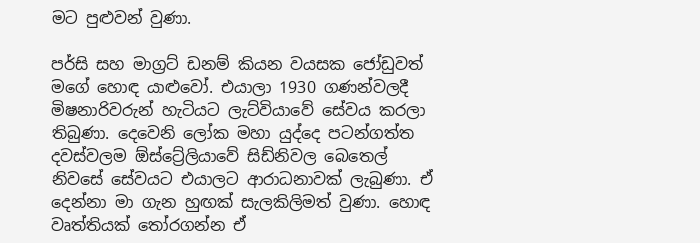මට පුළුවන් වුණා.

පර්සි සහ මාග්‍රට් ඩනම් කියන වයසක ජෝඩුවත් මගේ හොඳ යාළුවෝ. එයාලා 1930 ගණන්වලදී මිෂනාරිවරුන් හැටියට ලැට්වියාවේ සේවය කරලා තිබුණා. දෙවෙනි ලෝක මහා යුද්දෙ පටන්ගත්ත දවස්වලම ඕස්ට්‍රේලියාවේ සිඩ්නිවල බෙතෙල් නිවසේ සේවයට එයාලට ආරාධනාවක් ලැබුණා. ඒ දෙන්නා මා ගැන හුඟක් සැලකිලිමත් වුණා. හොඳ වෘත්තියක් තෝරගන්න ඒ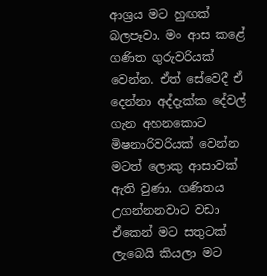ආශ්‍රය මට හුඟක් බලපෑවා. මං ආස කළේ ගණිත ගුරුවරියක් වෙන්න. ඒත් සේවෙදී ඒ දෙන්නා අද්දැක්ක දේවල් ගැන අහනකොට මිෂනාරිවරියක් වෙන්න මටත් ලොකු ආසාවක් ඇති වුණා. ගණිතය උගන්නනවාට වඩා ඒකෙන් මට සතුටක් ලැබෙයි කියලා මට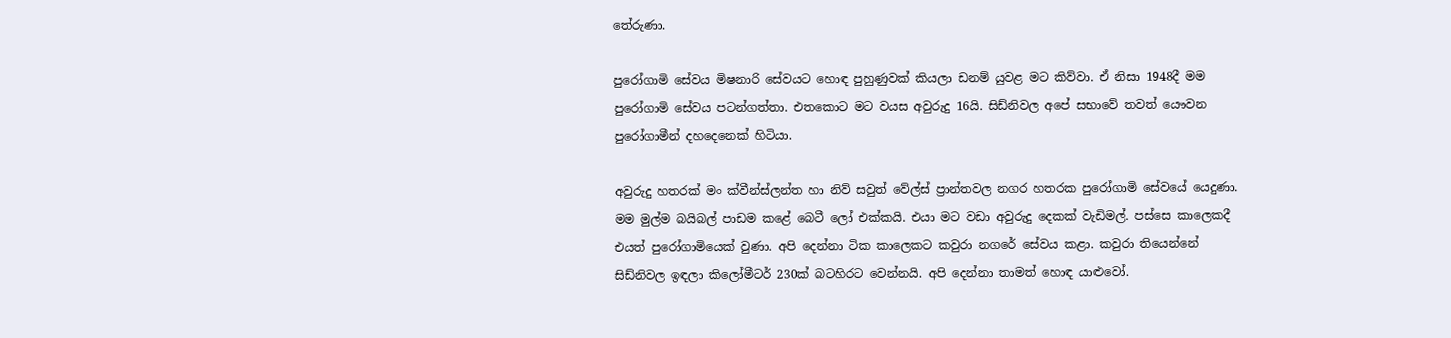තේරුණා.

පුරෝගාමි සේවය මිෂනාරි සේවයට හොඳ පුහුණුවක් කියලා ඩනම් යුවළ මට කිව්වා. ඒ නිසා 1948දී මම පුරෝගාමි සේවය පටන්ගත්තා. එතකොට මට වයස අවුරුදු 16යි. සිඩ්නිවල අපේ සභාවේ තවත් යෞවන පුරෝගාමීන් දහදෙනෙක් හිටියා.

අවුරුදු හතරක් මං ක්වීන්ස්ලන්ත හා නිව් සවුත් වේල්ස් ප්‍රාන්තවල නගර හතරක පුරෝගාමි සේවයේ යෙදුණා. මම මුල්ම බයිබල් පාඩම කළේ බෙටී ලෝ එක්කයි. එයා මට වඩා අවුරුදු දෙකක් වැඩිමල්. පස්සෙ කාලෙකදී එයත් පුරෝගාමියෙක් වුණා. අපි දෙන්නා ටික කාලෙකට කවුරා නගරේ සේවය කළා. කවුරා තියෙන්නේ සිඩ්නිවල ඉඳලා කිලෝමීටර් 230ක් බටහිරට වෙන්නයි. අපි දෙන්නා තාමත් හොඳ යාළුවෝ.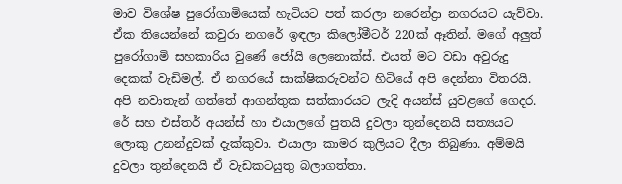මාව විශේෂ පුරෝගාමියෙක් හැටියට පත් කරලා නරෙන්ද්‍රා නගරයට යැව්වා. ඒක තියෙන්නේ කවුරා නගරේ ඉඳලා කිලෝමීටර් 220ක් ඈතින්. මගේ අලුත් පුරෝගාමි සහකාරිය වුණේ ජෝයි ලෙනොක්ස්. එයත් මට වඩා අවුරුදු දෙකක් වැඩිමල්. ඒ නගරයේ සාක්ෂිකරුවන්ට හිටියේ අපි දෙන්නා විතරයි. අපි නවාතැන් ගත්තේ ආගන්තුක සත්කාරයට ලැදි අයන්ස් යුවළගේ ගෙදර. රේ සහ එස්තර් අයන්ස් හා එයාලගේ පුතයි දුවලා තුන්දෙනයි සත්‍යයට ලොකු උනන්දුවක් දැක්කුවා. එයාලා කාමර කුලියට දීලා තිබුණා. අම්මයි දුවලා තුන්දෙනයි ඒ වැඩකටයුතු බලාගත්තා.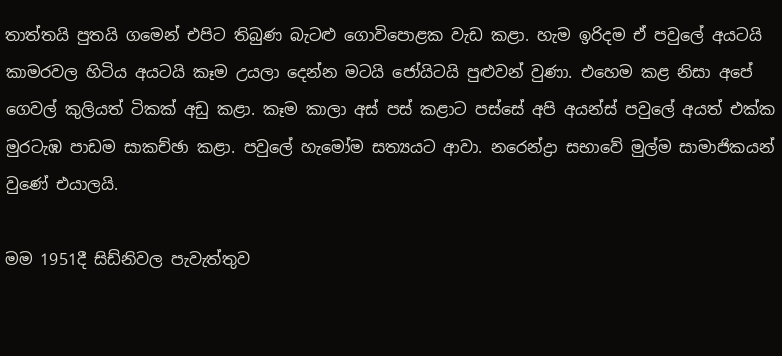තාත්තයි පුතයි ගමෙන් එපිට තිබුණ බැටළු ගොවිපොළක වැඩ කළා. හැම ඉරිදම ඒ පවුලේ අයටයි කාමරවල හිටිය අයටයි කෑම උයලා දෙන්න මටයි ජෝයිටයි පුළුවන් වුණා. එහෙම කළ නිසා අපේ ගෙවල් කුලියත් ටිකක් අඩු කළා. කෑම කාලා අස් පස් කළාට පස්සේ අපි අයන්ස් පවුලේ අයත් එක්ක මුරටැඹ පාඩම සාකච්ඡා කළා. පවුලේ හැමෝම සත්‍යයට ආවා. නරෙන්ද්‍රා සභාවේ මුල්ම සාමාජිකයන් වුණේ එයාලයි.

මම 1951දී සිඩ්නිවල පැවැත්තුව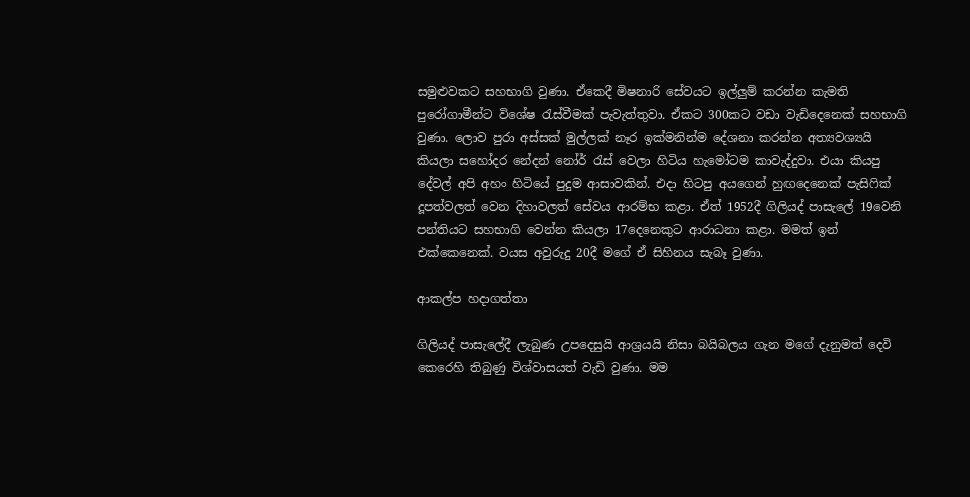සමුළුවකට සහභාගි වුණා. ඒකෙදී මිෂනාරි සේවයට ඉල්ලුම් කරන්න කැමති පුරෝගාමීන්ට විශේෂ රැස්වීමක් පැවැත්තුවා. ඒකට 300කට වඩා වැඩිදෙනෙක් සහභාගි වුණා. ලොව පුරා අස්සක් මුල්ලක් නෑර ඉක්මනින්ම දේශනා කරන්න අත්‍යවශ්‍යයි කියලා සහෝදර නේදන් නෝර් රැස් වෙලා හිටිය හැමෝටම කාවැද්දුවා. එයා කියපු දේවල් අපි අහං හිටියේ පුදුම ආසාවකින්. එදා හිටපු අයගෙන් හුඟදෙනෙක් පැසිෆික් දූපත්වලත් වෙන දිහාවලත් සේවය ආරම්භ කළා. ඒත් 1952දී ගිලියද් පාසැලේ 19වෙනි පන්තියට සහභාගි වෙන්න කියලා 17දෙනෙකුට ආරාධනා කළා. මමත් ඉන් එක්කෙනෙක්. වයස අවුරුදු 20දී මගේ ඒ සිහිනය සැබෑ වුණා.

ආකල්ප හදාගත්තා

ගිලියද් පාසැලේදී ලැබුණ උපදෙසුයි ආශ්‍රයයි නිසා බයිබලය ගැන මගේ දැනුමත් දෙවි කෙරෙහි තිබුණු විශ්වාසයත් වැඩි වුණා. මම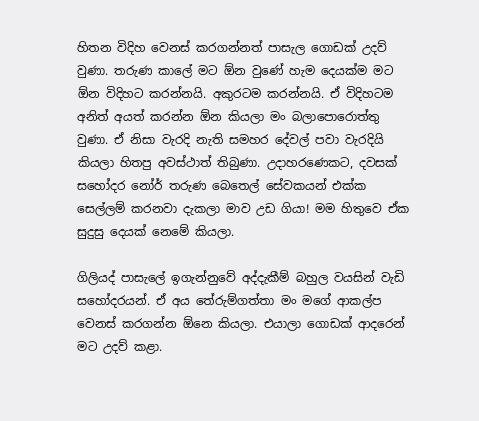හිතන විදිහ වෙනස් කරගන්නත් පාසැල ගොඩක් උදව් වුණා. තරුණ කාලේ මට ඕන වුණේ හැම දෙයක්ම මට ඕන විදිහට කරන්නයි. අකුරටම කරන්නයි. ඒ විදිහටම අනිත් අයත් කරන්න ඕන කියලා මං බලාපොරොත්තු වුණා. ඒ නිසා වැරදි නැති සමහර දේවල් පවා වැරදියි කියලා හිතපු අවස්ථාත් තිබුණා. උදාහරණෙකට, දවසක් සහෝදර නෝර් තරුණ බෙතෙල් සේවකයන් එක්ක සෙල්ලම් කරනවා දැකලා මාව උඩ ගියා! මම හිතුවෙ ඒක සුදුසු දෙයක් නෙමේ කියලා.

ගිලියද් පාසැලේ ඉගැන්නුවේ අද්දැකීම් බහුල වයසින් වැඩි සහෝදරයන්. ඒ අය තේරුම්ගත්තා මං මගේ ආකල්ප වෙනස් කරගන්න ඕනෙ කියලා. එයාලා ගොඩක් ආදරෙන් මට උදව් කළා.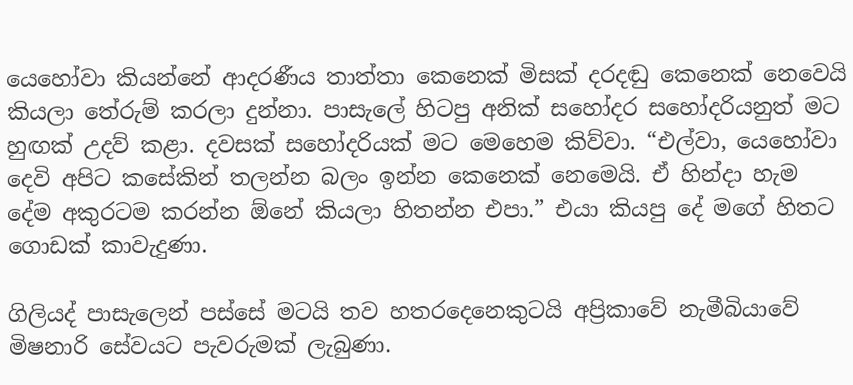යෙහෝවා කියන්නේ ආදරණීය තාත්තා කෙනෙක් මිසක් දරදඬු කෙනෙක් නෙවෙයි කියලා තේරුම් කරලා දුන්නා. පාසැලේ හිටපු අනික් සහෝදර සහෝදරියනුත් මට හුඟක් උදව් කළා. දවසක් සහෝදරියක් මට මෙහෙම කිව්වා. “එල්වා, යෙහෝවා දෙවි අපිට කසේකින් තලන්න බලං ඉන්න කෙනෙක් නෙමෙයි. ඒ හින්දා හැම දේම අකුරටම කරන්න ඕනේ කියලා හිතන්න එපා.” එයා කියපු දේ මගේ හිතට ගොඩක් කාවැදුණා.

ගිලියද් පාසැලෙන් පස්සේ මටයි තව හතරදෙනෙකුටයි අප්‍රිකාවේ නැමීබියාවේ මිෂනාරි සේවයට පැවරුමක් ලැබුණා.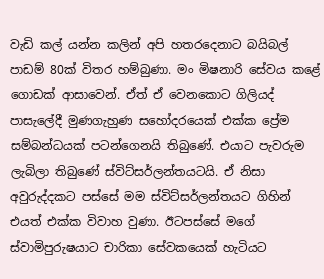වැඩි කල් යන්න කලින් අපි හතරදෙනාට බයිබල් පාඩම් 80ක් විතර හම්බුණා. මං මිෂනාරි සේවය කළේ ගොඩක් ආසාවෙන්. ඒත් ඒ වෙනකොට ගිලියද් පාසැලේදී මුණගැහුණ සහෝදරයෙක් එක්ක ප්‍රේම සම්බන්ධයක් පටන්ගෙනයි තිබුණේ. එයාට පැවරුම ලැබිලා තිබුණේ ස්විට්සර්ලන්තයටයි. ඒ නිසා අවුරුද්දකට පස්සේ මම ස්විට්සර්ලන්තයට ගිහින් එයත් එක්ක විවාහ වුණා. ඊටපස්සේ මගේ ස්වාමිපුරුෂයාට චාරිකා සේවකයෙක් හැටියට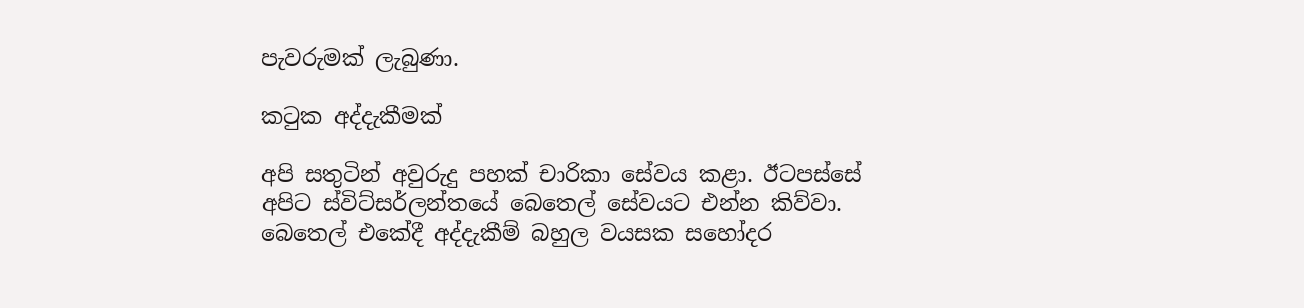පැවරුමක් ලැබුණා.

කටුක අද්දැකීමක්

අපි සතුටින් අවුරුදු පහක් චාරිකා සේවය කළා. ඊටපස්සේ අපිට ස්විට්සර්ලන්තයේ බෙතෙල් සේවයට එන්න කිව්වා. බෙතෙල් එකේදී අද්දැකීම් බහුල වයසක සහෝදර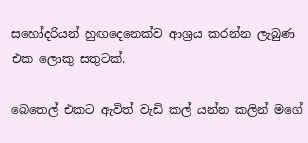සහෝදරියන් හුඟදෙනෙක්ව ආශ්‍රය කරන්න ලැබුණ එක ලොකු සතුටක්.

බෙතෙල් එකට ඇවිත් වැඩි කල් යන්න කලින් මගේ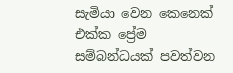සැමියා වෙන කෙනෙක් එක්ක ප්‍රේම සම්බන්ධයක් පවත්වන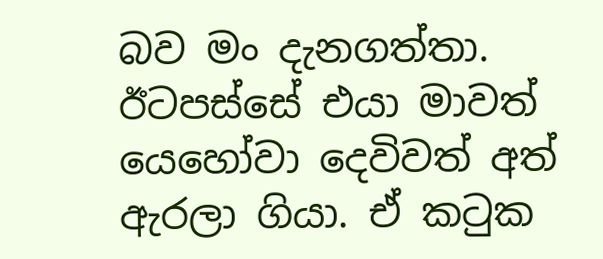බව මං දැනගත්තා. ඊටපස්සේ එයා මාවත් යෙහෝවා දෙවිවත් අත් ඇරලා ගියා. ඒ කටුක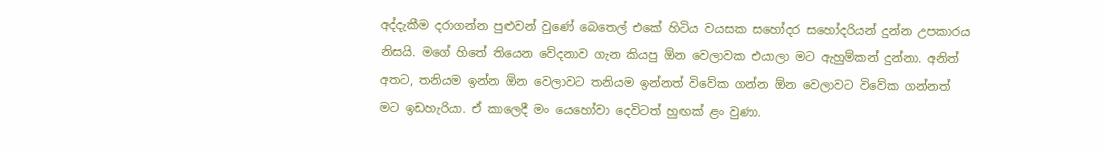අද්දැකීම දරාගන්න පුළුවන් වුණේ බෙතෙල් එකේ හිටිය වයසක සහෝදර සහෝදරියන් දුන්න උපකාරය නිසයි. මගේ හිතේ තියෙන වේදනාව ගැන කියපු ඕන වෙලාවක එයාලා මට ඇහුම්කන් දුන්නා. අනිත් අතට, තනියම ඉන්න ඕන වෙලාවට තනියම ඉන්නත් විවේක ගන්න ඕන වෙලාවට විවේක ගන්නත් මට ඉඩහැරියා. ඒ කාලෙදී මං යෙහෝවා දෙවිටත් හුඟක් ළං වුණා.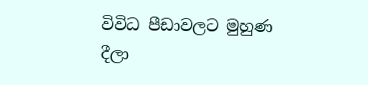විවිධ පීඩාවලට මුහුණ දීලා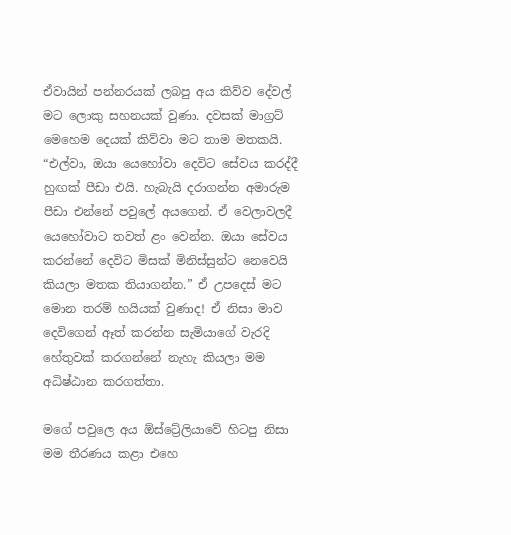ඒවායින් පන්නරයක් ලබපු අය කිව්ව දේවල් මට ලොකු සහනයක් වුණා. දවසක් මාග්‍රට් මෙහෙම දෙයක් කිව්වා මට තාම මතකයි. “එල්වා, ඔයා යෙහෝවා දෙවිට සේවය කරද්දී හුඟක් පීඩා එයි. හැබැයි දරාගන්න අමාරුම පීඩා එන්නේ පවුලේ අයගෙන්. ඒ වෙලාවලදී යෙහෝවාට තවත් ළං වෙන්න. ඔයා සේවය කරන්නේ දෙවිට මිසක් මිනිස්සුන්ට නෙවෙයි කියලා මතක තියාගන්න.” ඒ උපදෙස් මට මොන තරම් හයියක් වුණාද! ඒ නිසා මාව දෙවිගෙන් ඈත් කරන්න සැමියාගේ වැරදි හේතුවක් කරගන්නේ නැහැ කියලා මම අධිෂ්ඨාන කරගත්තා.

මගේ පවුලෙ අය ඕස්ට්‍රේලියාවේ හිටපු නිසා මම තීරණය කළා එහෙ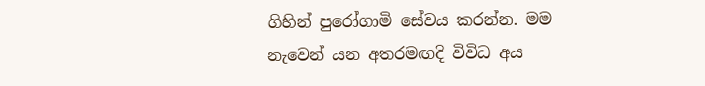ගිහින් පුරෝගාමි සේවය කරන්න. මම නැවෙන් යන අතරමඟදි විවිධ අය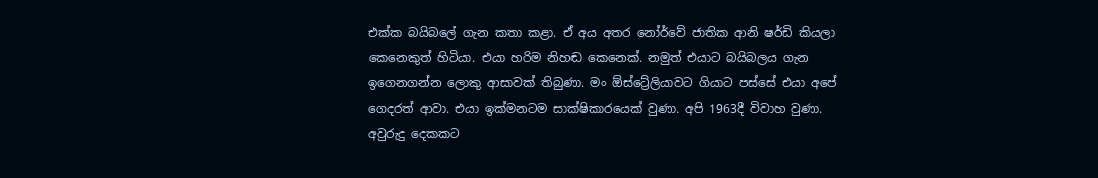එක්ක බයිබලේ ගැන කතා කළා. ඒ අය අතර නෝර්වේ ජාතික ආනි ෂර්ඩි කියලා කෙනෙකුත් හිටියා. එයා හරිම නිහඬ කෙනෙක්. නමුත් එයාට බයිබලය ගැන ඉගෙනගන්න ලොකු ආසාවක් තිබුණා. මං ඕස්ට්‍රේලියාවට ගියාට පස්සේ එයා අපේ ගෙදරත් ආවා. එයා ඉක්මනටම සාක්ෂිකාරයෙක් වුණා. අපි 1963දී විවාහ වුණා. අවුරුදු දෙකකට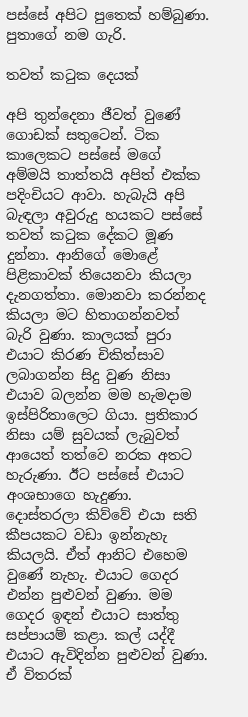පස්සේ අපිට පුතෙක් හම්බුණා. පුතාගේ නම ගැරි.

තවත් කටුක දෙයක්

අපි තුන්දෙනා ජීවත් වුණේ ගොඩක් සතුටෙන්. ටික කාලෙකට පස්සේ මගේ අම්මයි තාත්තයි අපිත් එක්ක පදිංචියට ආවා. හැබැයි අපි බැඳලා අවුරුදු හයකට පස්සේ තවත් කටුක දේකට මූණ දුන්නා. ආනිගේ මොළේ පිළිකාවක් තියෙනවා කියලා දැනගත්තා. මොනවා කරන්නද කියලා මට හිතාගන්නවත් බැරි වුණා. කාලයක් පුරා එයාට කිරණ චිකිත්සාව ලබාගන්න සිදු වුණ නිසා එයාව බලන්න මම හැමදාම ඉස්පිරිතාලෙට ගියා. ප්‍රතිකාර නිසා යම් සුවයක් ලැබුවත් ආයෙත් තත්වෙ නරක අතට හැරුණා. ඊට පස්සේ එයාට අංශභාගෙ හැදුණා. දොස්තරලා කිව්වේ එයා සති කීපයකට වඩා ඉන්නැහැ කියලයි. ඒත් ආනිට එහෙම වුණේ නැහැ. එයාට ගෙදර එන්න පුළුවන් වුණා. මම ගෙදර ඉඳන් එයාට සාත්තු සප්පායම් කළා. කල් යද්දී එයාට ඇවිදින්න පුළුවන් වුණා. ඒ විතරක්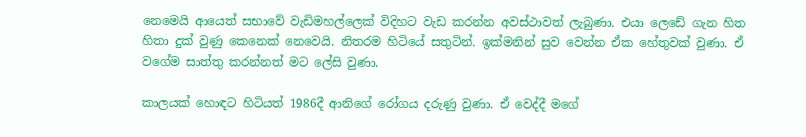නෙමෙයි ආයෙත් සභාවේ වැඩිමහල්ලෙක් විදිහට වැඩ කරන්න අවස්ථාවත් ලැබුණා. එයා ලෙඩේ ගැන හිත හිතා දුක් වුණු කෙනෙක් නෙවෙයි. නිතරම හිටියේ සතුටින්. ඉක්මනින් සුව වෙන්න ඒක හේතුවක් වුණා. ඒ වගේම සාත්තු කරන්නත් මට ලේසි වුණා.

කාලයක් හොඳට හිටියත් 1986දී ආනිගේ රෝගය දරුණු වුණා. ඒ වෙද්දී මගේ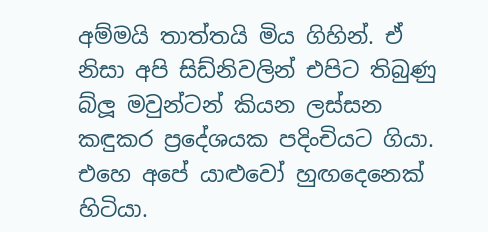අම්මයි තාත්තයි මිය ගිහින්. ඒ නිසා අපි සිඩ්නිවලින් එපිට තිබුණු බ්ලූ මවුන්ටන් කියන ලස්සන කඳුකර ප්‍රදේශයක පදිංචියට ගියා. එහෙ අපේ යාළුවෝ හුඟදෙනෙක් හිටියා.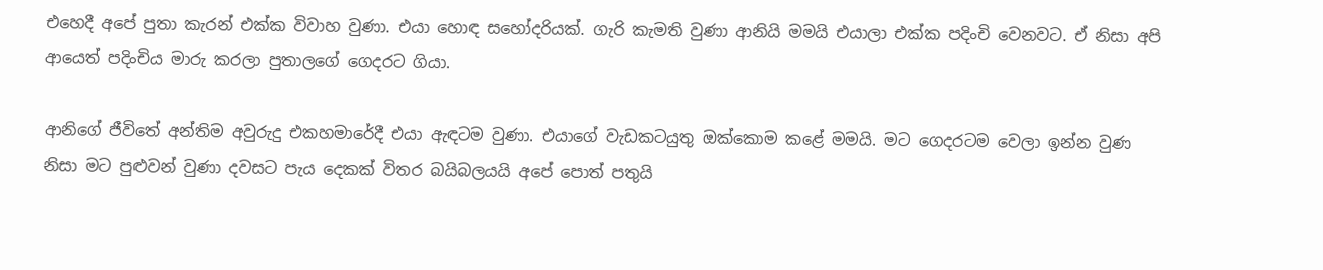එහෙදී අපේ පුතා කැරන් එක්ක විවාහ වුණා. එයා හොඳ සහෝදරියක්. ගැරි කැමති වුණා ආනියි මමයි එයාලා එක්ක පදිංචි වෙනවට. ඒ නිසා අපි ආයෙත් පදිංචිය මාරු කරලා පුතාලගේ ගෙදරට ගියා.

ආනිගේ ජීවිතේ අන්තිම අවුරුදු එකහමාරේදී එයා ඇඳටම වුණා. එයාගේ වැඩකටයුතු ඔක්කොම කළේ මමයි. මට ගෙදරටම වෙලා ඉන්න වුණ නිසා මට පුළුවන් වුණා දවසට පැය දෙකක් විතර බයිබලයයි අපේ පොත් පතුයි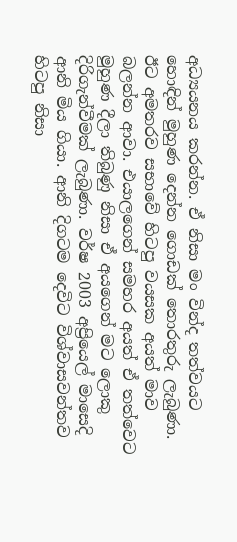අධ්‍යයනය කරන්න. ඒ නිසා මං වින්ද තත්වයට හොඳින් මුහුණ දෙන්න ගොඩක් තොරතුරු ලැබුණා. ඊට අමතරව සභාවේ හිටපු වයසක අයත් මාව බලන්න ආවා. එයාලගෙන් සමහර අයත් ඒ තත්වෙට මුහුණ දීලා තිබුණු නිසා ඒ අයගෙන් මට ලොකු දිරිගැන්වීමක් ලැබුණා. වර්ෂ 2003 අප්‍රියෙල් මාසෙදි ආනි මිය ගියා. ආනි දිගටම දෙවිට විශ්වාසවන්තව හිටපු නිසා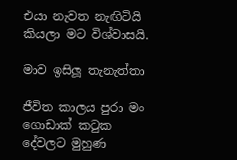එයා නැවත නැඟිටියි කියලා මට විශ්වාසයි.

මාව ඉසිලූ තැනැත්තා

ජීවිත කාලය පුරා මං ගොඩාක් කටුක දේවලට මුහුණ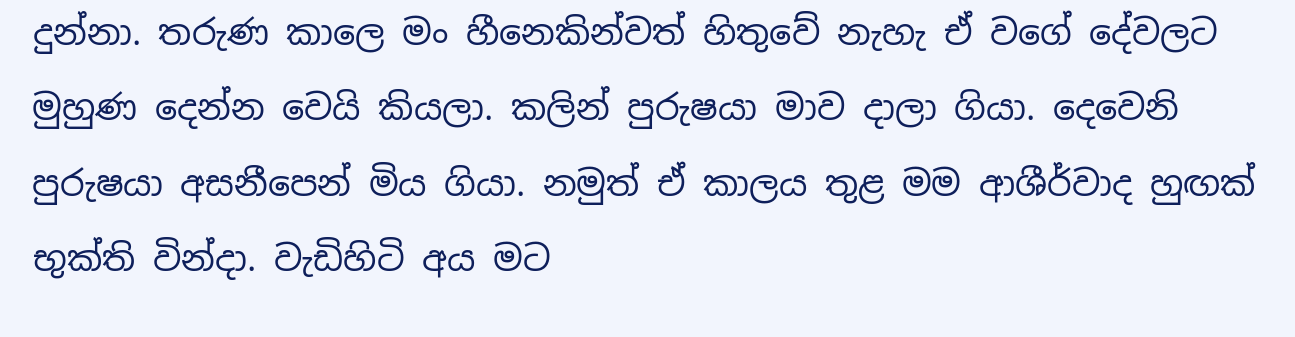දුන්නා. තරුණ කාලෙ මං හීනෙකින්වත් හිතුවේ නැහැ ඒ වගේ දේවලට මුහුණ දෙන්න වෙයි කියලා. කලින් පුරුෂයා මාව දාලා ගියා. දෙවෙනි පුරුෂයා අසනීපෙන් මිය ගියා. නමුත් ඒ කාලය තුළ මම ආශීර්වාද හුඟක් භුක්ති වින්දා. වැඩිහිටි අය මට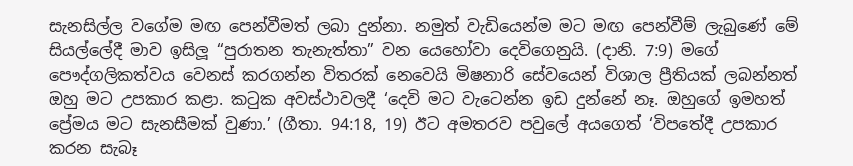සැනසිල්ල වගේම මඟ පෙන්වීමත් ලබා දුන්නා. නමුත් වැඩියෙන්ම මට මඟ පෙන්වීම් ලැබුණේ මේ සියල්ලේදී මාව ඉසිලූ “පුරාතන තැනැත්තා” වන යෙහෝවා දෙවිගෙනුයි. (දානි. 7:9) මගේ පෞද්ගලිකත්වය වෙනස් කරගන්න විතරක් නෙවෙයි මිෂනාරි සේවයෙන් විශාල ප්‍රීතියක් ලබන්නත් ඔහු මට උපකාර කළා. කටුක අවස්ථාවලදී ‘දෙවි මට වැටෙන්න ඉඩ දුන්නේ නෑ. ඔහුගේ ඉමහත් ප්‍රේමය මට සැනසීමක් වුණා.’ (ගීතා. 94:18, 19) ඊට අමතරව පවුලේ අයගෙත් ‘විපතේදී උපකාර කරන සැබෑ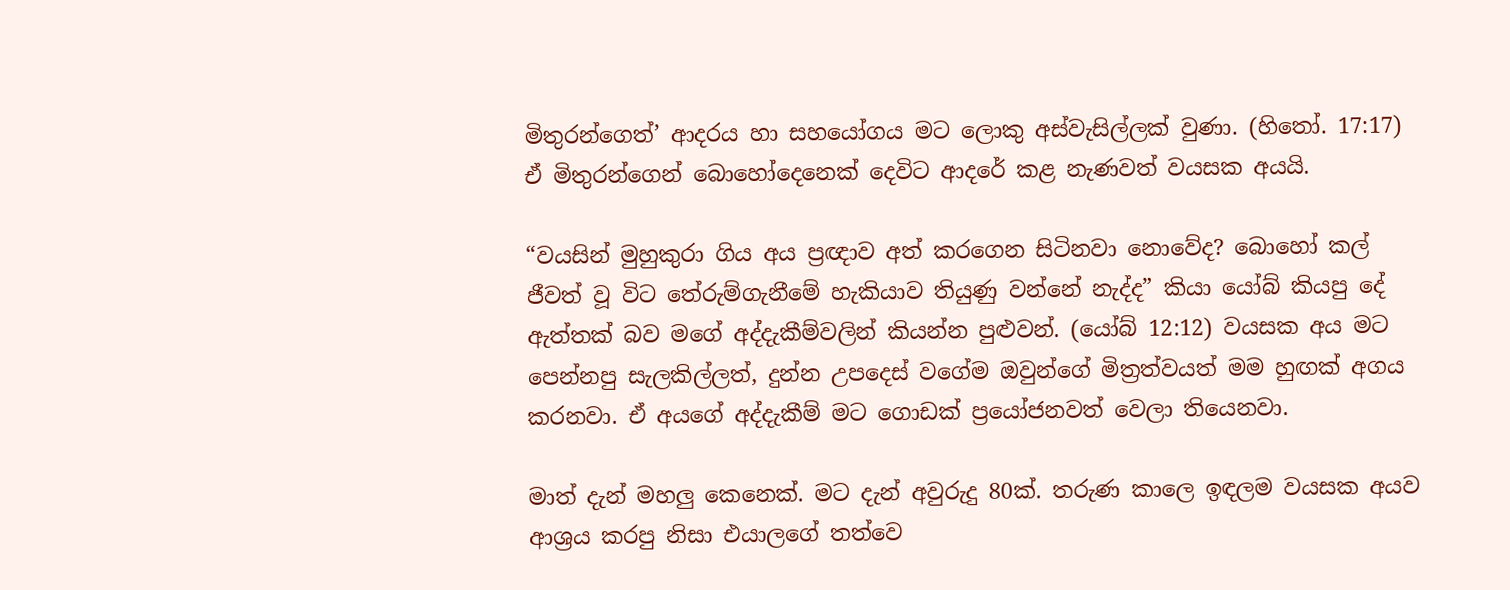මිතුරන්ගෙත්’ ආදරය හා සහයෝගය මට ලොකු අස්වැසිල්ලක් වුණා. (හිතෝ. 17:17) ඒ මිතුරන්ගෙන් බොහෝදෙනෙක් දෙවිට ආදරේ කළ නැණවත් වයසක අයයි.

“වයසින් මුහුකුරා ගිය අය ප්‍රඥාව අත් කරගෙන සිටිනවා නොවේද? බොහෝ කල් ජීවත් වූ විට තේරුම්ගැනීමේ හැකියාව තියුණු වන්නේ නැද්ද” කියා යෝබ් කියපු දේ ඇත්තක් බව මගේ අද්දැකීම්වලින් කියන්න පුළුවන්. (යෝබ් 12:12) වයසක අය මට පෙන්නපු සැලකිල්ලත්, දුන්න උපදෙස් වගේම ඔවුන්ගේ මිත්‍රත්වයත් මම හුඟක් අගය කරනවා. ඒ අයගේ අද්දැකීම් මට ගොඩක් ප්‍රයෝජනවත් වෙලා තියෙනවා.

මාත් දැන් මහලු කෙනෙක්. මට දැන් අවුරුදු 80ක්. තරුණ කාලෙ ඉඳලම වයසක අයව ආශ්‍රය කරපු නිසා එයාලගේ තත්වෙ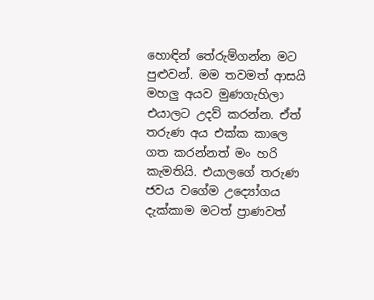හොඳින් තේරුම්ගන්න මට පුළුවන්. මම තවමත් ආසයි මහලු අයව මුණගැහිලා එයාලට උදව් කරන්න. ඒත් තරුණ අය එක්ක කාලෙ ගත කරන්නත් මං හරි කැමතියි. එයාලගේ තරුණ ජවය වගේම උද්‍යෝගය දැක්කාම මටත් ප්‍රාණවත්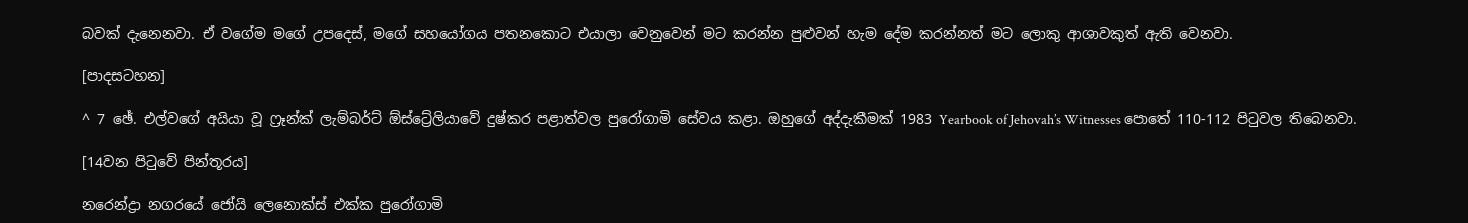බවක් දැනෙනවා. ඒ වගේම මගේ උපදෙස්, මගේ සහයෝගය පතනකොට එයාලා වෙනුවෙන් මට කරන්න පුළුවන් හැම දේම කරන්නත් මට ලොකු ආශාවකුත් ඇති වෙනවා.

[පාදසටහන]

^ 7 ඡේ. එල්වගේ අයියා වූ ෆ්‍රෑන්ක් ලැම්බර්ට් ඕස්ට්‍රේලියාවේ දුෂ්කර පළාත්වල පුරෝගාමි සේවය කළා. ඔහුගේ අද්දැකීමක් 1983 Yearbook of Jehovah’s Witnesses පොතේ 110-112 පිටුවල තිබෙනවා.

[14වන පිටුවේ පින්තූරය]

නරෙන්ද්‍රා නගරයේ ජෝයි ලෙනොක්ස් එක්ක පුරෝගාමි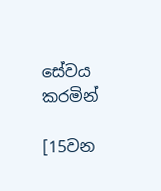සේවය කරමින්

[15වන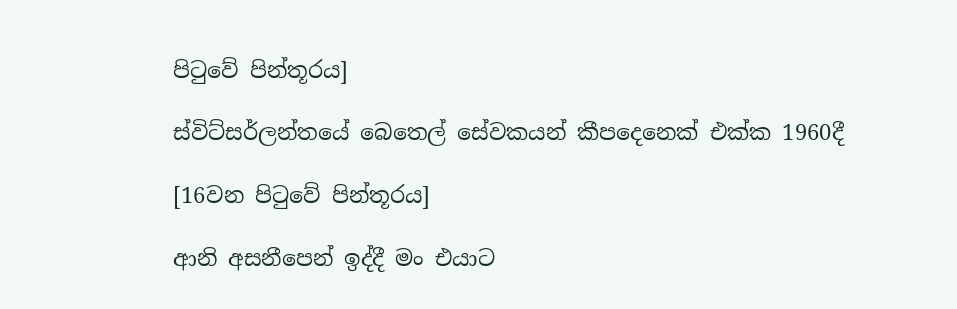පිටුවේ පින්තූරය]

ස්විට්සර්ලන්තයේ බෙතෙල් සේවකයන් කීපදෙනෙක් එක්ක 1960දී

[16වන පිටුවේ පින්තූරය]

ආනි අසනීපෙන් ඉද්දී මං එයාට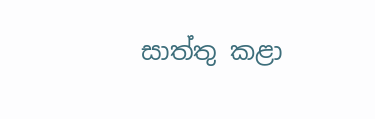සාත්තු කළා